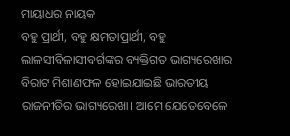ମାୟାଧର ନାୟକ
ବହୁ ପ୍ରାର୍ଥୀ, ବହୁ କ୍ଷମତାପ୍ରାର୍ଥୀ, ବହୁ ଲାଳସୀବିଳାସୀବର୍ଗଙ୍କର ବ୍ୟକ୍ତିଗତ ଭାଗ୍ୟରେଖାର ବିରାଟ ମିଶାଣଫଳ ହୋଇଯାଇଛି ଭାରତୀୟ ରାଜନୀତିର ଭାଗ୍ୟରେଖା। ଆମେ ଯେତେବେଳେ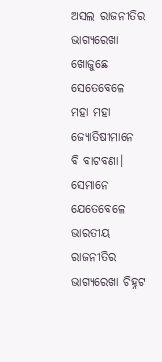ଅସଲ ରାଜନୀତିର ଭାଗ୍ୟରେଖା ଖୋଜୁଛେ ସେତେବେଳେ ମହା ମହା ଜ୍ୟୋତିଷୀମାନେ ବି ବାଟବଣା। ସେମାନେ ଯେତେବେଳେ ଭାରତୀୟ ରାଜନୀତିର ଭାଗ୍ୟରେଖା ଚିହ୍ନଟ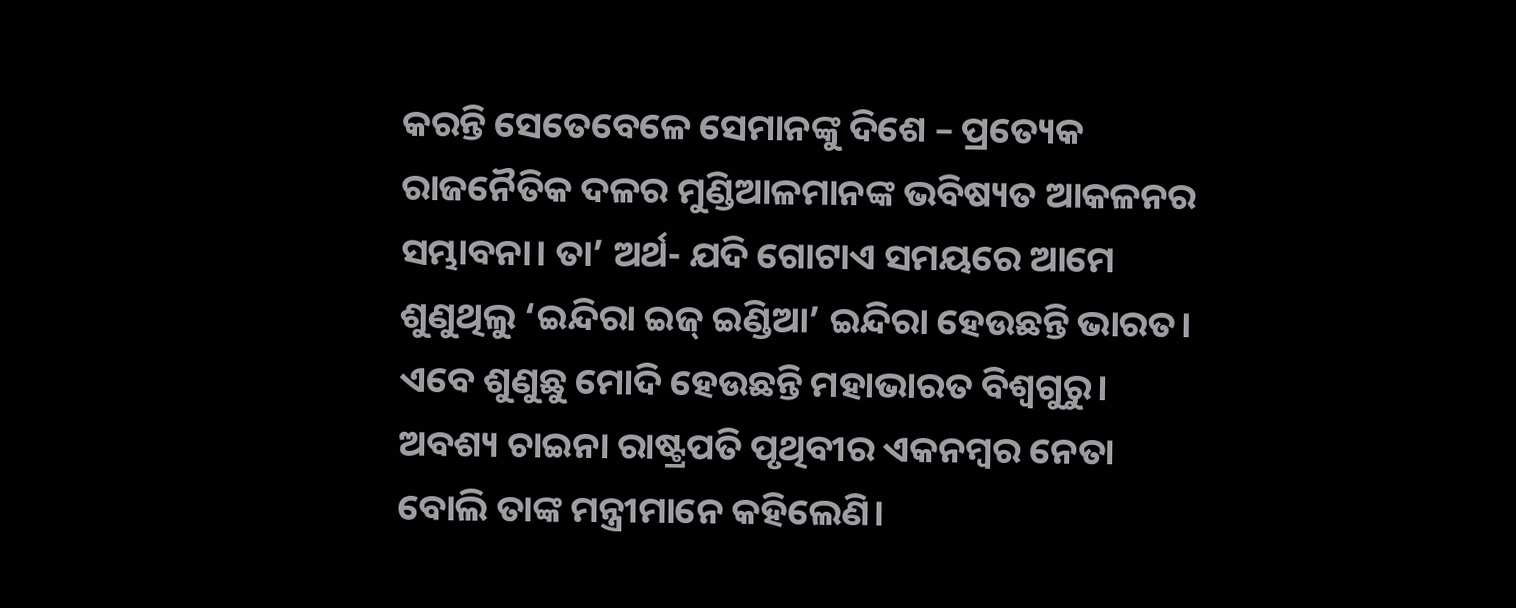କରନ୍ତି ସେତେବେଳେ ସେମାନଙ୍କୁ ଦିଶେ – ପ୍ରତ୍ୟେକ ରାଜନୈତିକ ଦଳର ମୁଣ୍ଡିଆଳମାନଙ୍କ ଭବିଷ୍ୟତ ଆକଳନର ସମ୍ଭାବନା। ତା’ ଅର୍ଥ- ଯଦି ଗୋଟାଏ ସମୟରେ ଆମେ ଶୁଣୁଥିଲୁ ‘ଇନ୍ଦିରା ଇଜ୍ ଇଣ୍ଡିଆ’ ଇନ୍ଦିରା ହେଉଛନ୍ତି ଭାରତ। ଏବେ ଶୁଣୁଛୁ ମୋଦି ହେଉଛନ୍ତି ମହାଭାରତ ବିଶ୍ୱଗୁରୁ। ଅବଶ୍ୟ ଚାଇନା ରାଷ୍ଟ୍ରପତି ପୃଥିବୀର ଏକନମ୍ବର ନେତା ବୋଲି ତାଙ୍କ ମନ୍ତ୍ରୀମାନେ କହିଲେଣି।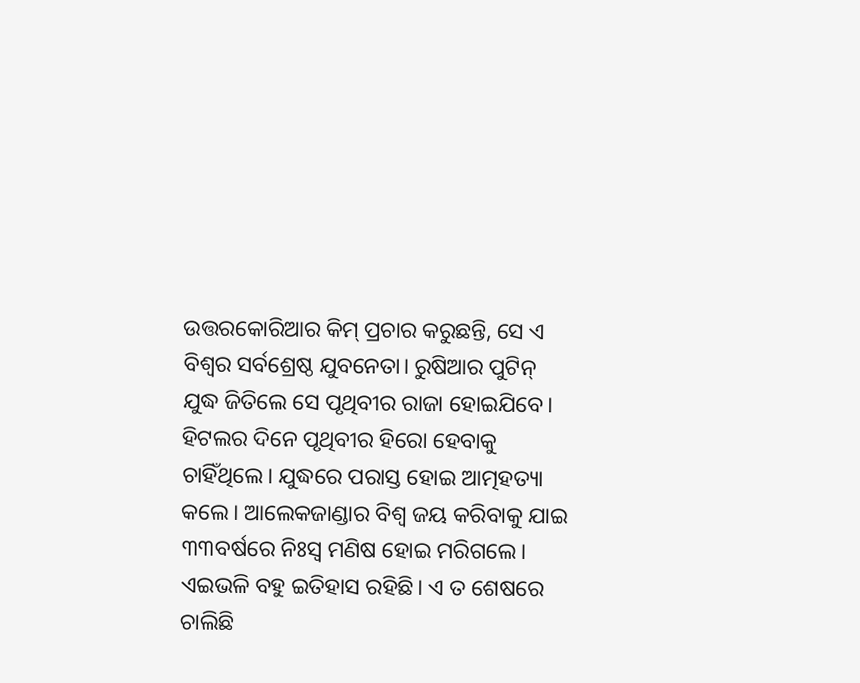ଉତ୍ତରକୋରିଆର କିମ୍ ପ୍ରଚାର କରୁଛନ୍ତି, ସେ ଏ ବିଶ୍ୱର ସର୍ବଶ୍ରେଷ୍ଠ ଯୁବନେତା। ରୁଷିଆର ପୁଟିନ୍ ଯୁଦ୍ଧ ଜିତିଲେ ସେ ପୃଥିବୀର ରାଜା ହୋଇଯିବେ। ହିଟଲର ଦିନେ ପୃଥିବୀର ହିରୋ ହେବାକୁ ଚାହିଁଥିଲେ। ଯୁଦ୍ଧରେ ପରାସ୍ତ ହୋଇ ଆତ୍ମହତ୍ୟା କଲେ। ଆଲେକଜାଣ୍ଡାର ବିଶ୍ୱ ଜୟ କରିବାକୁ ଯାଇ ୩୩ବର୍ଷରେ ନିଃସ୍ବ ମଣିଷ ହୋଇ ମରିଗଲେ। ଏଇଭଳି ବହୁ ଇତିହାସ ରହିଛି। ଏ ତ ଶେଷରେ ଚାଲିଛି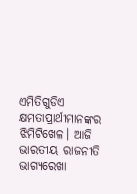ଏମିତିଗୁଡିଏ କ୍ଷମତାପ୍ରାର୍ଥୀମାନଙ୍କର ଝିମିଟିଖେଳ। ଆଜି ଭାରତୀୟ ରାଜନୀତି ଭାଗ୍ୟରେଖା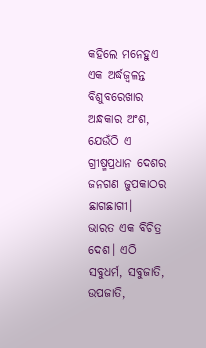କହିଲେ ମନେହୁଏ ଏକ ଅର୍ଦ୍ଧଜ୍ୱଳନ୍ତ ବିଶୁବରେଖାର ଅନ୍ଧକାର ଅଂଶ, ଯେଉଁଠି ଏ ଗ୍ରୀଷ୍ମପ୍ରଧାନ ଦେଶର ଜନଗଣ ଜୁପକାଠର ଛାଗଛାଗୀ।
ଭାରତ ଏକ ବିଚିତ୍ର ଦେଶ। ଏଠି ସବୁଧର୍ମ, ସବୁଜାତି, ଉପଜାତି,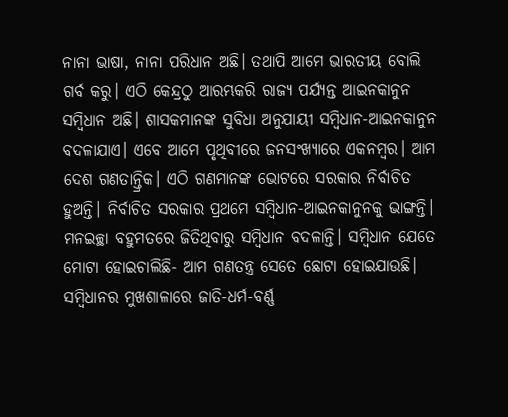ନାନା ଭାଷା, ନାନା ପରିଧାନ ଅଛି। ତଥାପି ଆମେ ଭାରତୀୟ ବୋଲି ଗର୍ବ କରୁ। ଏଠି କେନ୍ଦ୍ରଠୁ ଆରମ୍ଭକରି ରାଜ୍ୟ ପର୍ଯ୍ୟନ୍ତ ଆଇନକାନୁନ ସମ୍ବିଧାନ ଅଛି। ଶାସକମାନଙ୍କ ସୁବିଧା ଅନୁଯାୟୀ ସମ୍ବିଧାନ-ଆଇନକାନୁନ ବଦଳାଯାଏ। ଏବେ ଆମେ ପୃଥିବୀରେ ଜନସଂଖ୍ୟାରେ ଏକନମ୍ବର। ଆମ ଦେଶ ଗଣତାନ୍ତ୍ରିକ। ଏଠି ଗଣମାନଙ୍କ ଭୋଟରେ ସରକାର ନିର୍ବାଚିତ ହୁଅନ୍ତି। ନିର୍ବାଚିତ ସରକାର ପ୍ରଥମେ ସମ୍ବିଧାନ-ଆଇନକାନୁନକୁ ଭାଙ୍ଗନ୍ତି। ମନଇଚ୍ଛା ବହୁମତରେ ଜିତିଥିବାରୁ ସମ୍ବିଧାନ ବଦଳାନ୍ତି। ସମ୍ବିଧାନ ଯେତେ ମୋଟା ହୋଇଚାଲିଛି- ଆମ ଗଣତନ୍ତ୍ର ସେତେ ଛୋଟା ହୋଇଯାଉଛି। ସମ୍ବିଧାନର ମୁଖଶାଳାରେ ଜାତି-ଧର୍ମ-ବର୍ଣ୍ଣ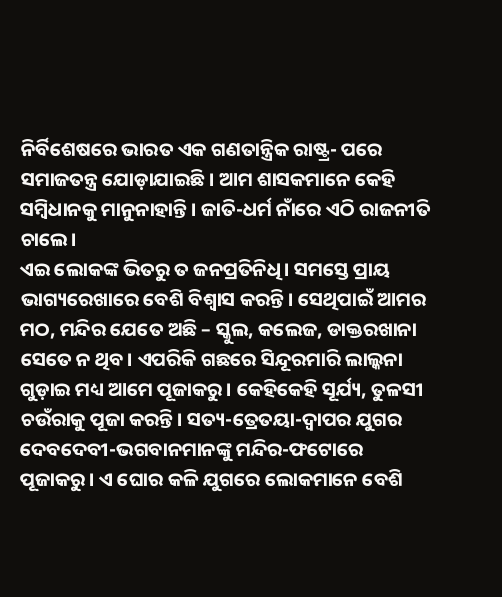ନିର୍ବିଶେଷରେ ଭାରତ ଏକ ଗଣତାନ୍ତ୍ରିକ ରାଷ୍ଟ୍ର- ପରେ ସମାଜତନ୍ତ୍ର ଯୋଡ଼ାଯାଇଛି। ଆମ ଶାସକମାନେ କେହି ସମ୍ବିଧାନକୁ ମାନୁନାହାନ୍ତି। ଜାତି-ଧର୍ମ ନାଁରେ ଏଠି ରାଜନୀତି ଚାଲେ।
ଏଇ ଲୋକଙ୍କ ଭିତରୁ ତ ଜନପ୍ରତିନିଧି। ସମସ୍ତେ ପ୍ରାୟ ଭାଗ୍ୟରେଖାରେ ବେଶି ବିଶ୍ୱାସ କରନ୍ତି। ସେଥିପାଇଁ ଆମର ମଠ, ମନ୍ଦିର ଯେତେ ଅଛି – ସ୍କୁଲ, କଲେଜ, ଡାକ୍ତରଖାନା ସେତେ ନ ଥିବ। ଏପରିକି ଗଛରେ ସିନ୍ଦୂରମାରି ଲାଲ୍କନା ଗୁଡ଼ାଇ ମଧ୍ୟ ଆମେ ପୂଜାକରୁ। କେହିକେହି ସୂର୍ଯ୍ୟ, ତୁଳସୀ ଚଉଁରାକୁ ପୂଜା କରନ୍ତି। ସତ୍ୟ-ତ୍ରେତୟା-ଦ୍ୱାପର ଯୁଗର ଦେବଦେବୀ-ଭଗବାନମାନଙ୍କୁ ମନ୍ଦିର-ଫଟୋରେ ପୂଜାକରୁ। ଏ ଘୋର କଳି ଯୁଗରେ ଲୋକମାନେ ବେଶି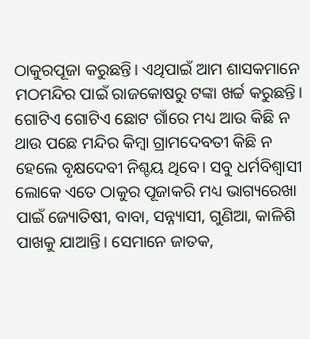ଠାକୁରପୂଜା କରୁଛନ୍ତି। ଏଥିପାଇଁ ଆମ ଶାସକମାନେ ମଠମନ୍ଦିର ପାଇଁ ରାଜକୋଷରୁ ଟଙ୍କା ଖର୍ଚ୍ଚ କରୁଛନ୍ତି। ଗୋଟିଏ ଗୋଟିଏ ଛୋଟ ଗାଁରେ ମଧ୍ୟ ଆଉ କିଛି ନ ଥାଉ ପଛେ ମନ୍ଦିର କିମ୍ବା ଗ୍ରାମଦେବତୀ କିଛି ନ ହେଲେ ବୃକ୍ଷଦେବୀ ନିଶ୍ଚୟ ଥିବେ। ସବୁ ଧର୍ମବିଶ୍ୱାସୀ ଲୋକେ ଏତେ ଠାକୁର ପୂଜାକରି ମଧ୍ୟ ଭାଗ୍ୟରେଖା ପାଇଁ ଜ୍ୟୋତିଷୀ, ବାବା, ସନ୍ନ୍ୟାସୀ, ଗୁଣିଆ, କାଳିଶି ପାଖକୁ ଯାଆନ୍ତି। ସେମାନେ ଜାତକ,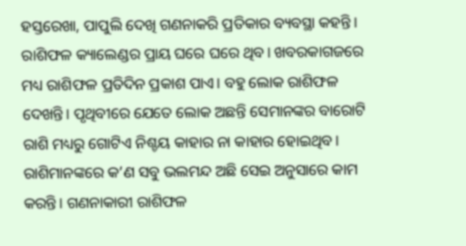ହସ୍ତରେଖା, ପାପୁଲି ଦେଖି ଗଣନାକରି ପ୍ରତିକାର ବ୍ୟବସ୍ଥା କହନ୍ତି। ରାଶିଫଳ କ୍ୟାଲେଣ୍ଡର ପ୍ରାୟ ଘରେ ଘରେ ଥିବ। ଖବରକାଗଜରେ ମଧ୍ୟ ରାଶିଫଳ ପ୍ରତିଦିନ ପ୍ରକାଶ ପାଏ। ବହୁ ଲୋକ ରାଶିଫଳ ଦେଖନ୍ତି। ପୃଥିବୀରେ ଯେତେ ଲୋକ ଅଛନ୍ତି ସେମାନଙ୍କର ବାରୋଟି ରାଶି ମଧ୍ୟରୁ ଗୋଟିଏ ନିଶ୍ଚୟ କାହାର ନା କାହାର ହୋଇଥିବ। ରାଶିମାନଙ୍କରେ କ’ଣ ସବୁ ଭଲମନ୍ଦ ଅଛି ସେଇ ଅନୁସାରେ କାମ କରନ୍ତି। ଗଣନାକାରୀ ରାଶିଫଳ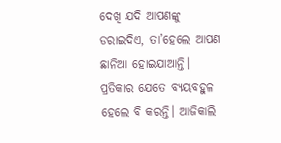ଦେଖି ଯଦି ଆପଣଙ୍କୁ ଡରାଇଦିଏ, ତା’ହେଲେ ଆପଣ ଛାନିଆ ହୋଇଯାଆନ୍ତି। ପ୍ରତିକାର ଯେତେ ବ୍ୟୟବହୁଳ ହେଲେ ବି କରନ୍ତି। ଆଜିକାଲି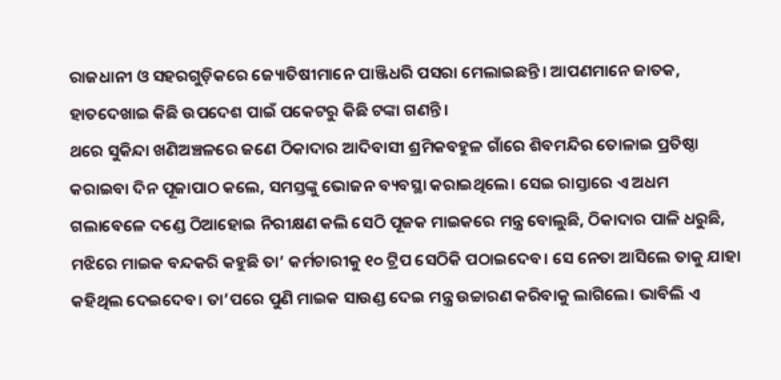ରାଜଧାନୀ ଓ ସହରଗୁଡ଼ିକରେ ଜ୍ୟୋତିଷୀମାନେ ପାଞ୍ଜିଧରି ପସରା ମେଲାଇଛନ୍ତି। ଆପଣମାନେ ଜାତକ, ହାତଦେଖାଇ କିଛି ଉପଦେଶ ପାଇଁ ପକେଟରୁ କିଛି ଟଙ୍କା ଗଣନ୍ତି।
ଥରେ ସୁକିନ୍ଦା ଖଣିଅଞ୍ଚଳରେ ଜଣେ ଠିକାଦାର ଆଦିବାସୀ ଶ୍ରମିକବହୁଳ ଗାଁରେ ଶିବମନ୍ଦିର ତୋଳାଇ ପ୍ରତିଷ୍ଠା କରାଇବା ଦିନ ପୂଜାପାଠ କଲେ, ସମସ୍ତଙ୍କୁ ଭୋଜନ ବ୍ୟବସ୍ଥା କରାଇଥିଲେ। ସେଇ ରାସ୍ତାରେ ଏ ଅଧମ ଗଲାବେଳେ ଦଣ୍ଡେ ଠିଆହୋଇ ନିରୀକ୍ଷଣ କଲି ସେଠି ପୂଜକ ମାଇକରେ ମନ୍ତ୍ର ବୋଲୁଛି, ଠିକାଦାର ପାଳି ଧରୁଛି, ମଝିରେ ମାଇକ ବନ୍ଦକରି କହୁଛି ତା’ କର୍ମଚାରୀକୁ ୧୦ ଟ୍ରିପ ସେଠିକି ପଠାଇଦେବ। ସେ ନେତା ଆସିଲେ ତାକୁ ଯାହା କହିଥିଲ ଦେଇଦେବ। ତା’ପରେ ପୁଣି ମାଇକ ସାଉଣ୍ଡ ଦେଇ ମନ୍ତ୍ର ଉଚ୍ଚାରଣ କରିବାକୁ ଲାଗିଲେ। ଭାବିଲି ଏ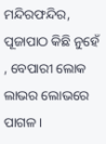ମନ୍ଦିରଫନ୍ଦିର, ପୂଜାପାଠ କିଛି ନୁହେଁ , ବେପାରୀ ଲୋକ ଲାଭର ଲୋଭରେ ପାଗଳ।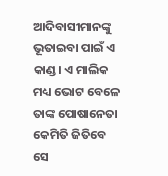ଆଦିବାସୀମାନଙ୍କୁ ଭୂତାଇବା ପାଇଁ ଏ କାଣ୍ଡ। ଏ ମାଲିକ ମଧ୍ୟ ଭୋଟ ବେଳେ ତାଙ୍କ ପୋଷାନେତା କେମିତି ଜିତିବେ ସେ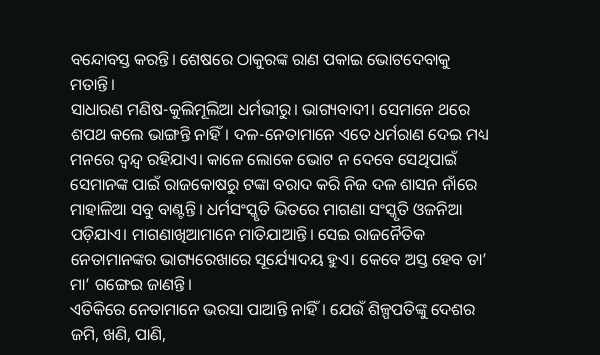ବନ୍ଦୋବସ୍ତ କରନ୍ତି। ଶେଷରେ ଠାକୁରଙ୍କ ରାଣ ପକାଇ ଭୋଟଦେବାକୁ ମତାନ୍ତି।
ସାଧାରଣ ମଣିଷ-କୁଲିମୂଲିଆ ଧର୍ମଭୀରୁ। ଭାଗ୍ୟବାଦୀ। ସେମାନେ ଥରେ ଶପଥ କଲେ ଭାଙ୍ଗନ୍ତି ନାହିଁ। ଦଳ-ନେତାମାନେ ଏତେ ଧର୍ମରାଣ ଦେଇ ମଧ୍ୟ ମନରେ ଦ୍ୱନ୍ଦ୍ୱ ରହିଯାଏ। କାଳେ ଲୋକେ ଭୋଟ ନ ଦେବେ ସେଥିପାଇଁ ସେମାନଙ୍କ ପାଇଁ ରାଜକୋଷରୁ ଟଙ୍କା ବରାଦ କରି ନିଜ ଦଳ ଶାସନ ନାଁରେ ମାହାଳିଆ ସବୁ ବାଣ୍ଟନ୍ତି। ଧର୍ମସଂସ୍କୃତି ଭିତରେ ମାଗଣା ସଂସ୍କୃତି ଓଜନିଆ ପଡ଼ିଯାଏ। ମାଗଣାଖିଆମାନେ ମାତିଯାଆନ୍ତି। ସେଇ ରାଜନୈତିକ ନେତାମାନଙ୍କର ଭାଗ୍ୟରେଖାରେ ସୂର୍ଯ୍ୟୋଦୟ ହୁଏ। କେବେ ଅସ୍ତ ହେବ ତା’ ମା’ ଗଙ୍ଗେଇ ଜାଣନ୍ତି।
ଏତିକିରେ ନେତାମାନେ ଭରସା ପାଆନ୍ତି ନାହିଁ। ଯେଉଁ ଶିଳ୍ପପତିଙ୍କୁ ଦେଶର ଜମି, ଖଣି, ପାଣି,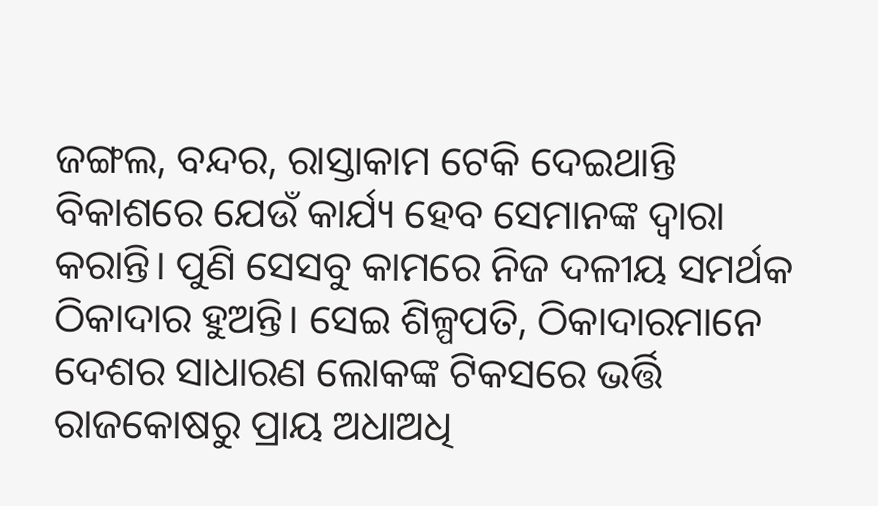ଜଙ୍ଗଲ, ବନ୍ଦର, ରାସ୍ତାକାମ ଟେକି ଦେଇଥାନ୍ତି ବିକାଶରେ ଯେଉଁ କାର୍ଯ୍ୟ ହେବ ସେମାନଙ୍କ ଦ୍ୱାରା କରାନ୍ତି। ପୁଣି ସେସବୁ କାମରେ ନିଜ ଦଳୀୟ ସମର୍ଥକ ଠିକାଦାର ହୁଅନ୍ତି। ସେଇ ଶିଳ୍ପପତି, ଠିକାଦାରମାନେ ଦେଶର ସାଧାରଣ ଲୋକଙ୍କ ଟିକସରେ ଭର୍ତ୍ତି ରାଜକୋଷରୁ ପ୍ରାୟ ଅଧାଅଧି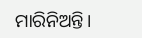ମାରିନିଅନ୍ତି।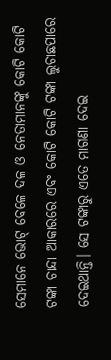ସେମାନେ ଭୋଟ୍ ବେଳେ ଦଳ ଓ ନେତାମାନଙ୍କୁ କୋଟି କୋଟି ଟଙ୍କା ଚାନ୍ଦା ଆକାରରେ ଏବଂ କୋଟି କୋଟି ଟଙ୍କା ଲୁଚାଛପାରେ ଦେଇଥାନ୍ତି। ସେ ଟଙ୍କାରୁ ଏତେ ମାଗଣା ଦେଇ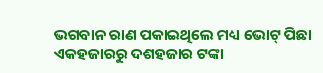ଭଗବାନ ରାଣ ପକାଇଥିଲେ ମଧ୍ୟ ଭୋଟ୍ ପିଛା ଏକହଜାରରୁ ଦଶହଜାର ଟଙ୍କା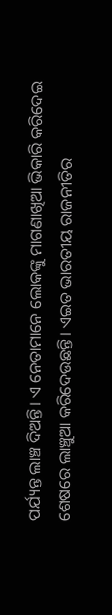ପର୍ଯ୍ୟନ୍ତ ଲାଞ୍ଚ ଦିଅନ୍ତି। ଏ ନେତାମାନେ ଲୋକଙ୍କୁ ମାଗଣାଖିଆ ଭିକାରି କରିଦେଇ ଶେଷରେ ଲାଞ୍ଚୁଆ କରିଦେଉଛନ୍ତି। ଏଇତ ଭାରତୀୟ ରାଜନୀତିର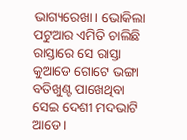ଭାଗ୍ୟରେଖା। ଭୋକିଲା ପଟୁଆର ଏମିତି ଚାଲିଛି ରାସ୍ତାରେ ସେ ରାସ୍ତା କୁଆଡେ ଗୋଟେ ଭଙ୍ଗା ବତିଖୁଣ୍ଟ ପାଖେଥିବା ସେଇ ଦେଶୀ ମଦଭାଟି ଆଡେ।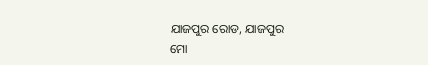ଯାଜପୁର ରୋଡ, ଯାଜପୁର
ମୋ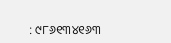: ୯୮୬୧୩୪୧୬୩